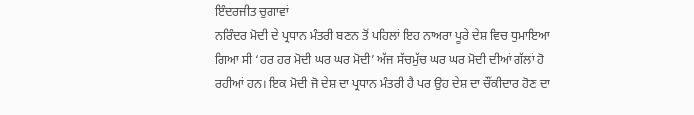ਇੰਦਰਜੀਤ ਚੁਗਾਵਾਂ
ਨਰਿੰਦਰ ਮੋਦੀ ਦੇ ਪ੍ਰਧਾਨ ਮੰਤਰੀ ਬਣਨ ਤੋਂ ਪਹਿਲਾਂ ਇਹ ਨਾਅਰਾ ਪੂਰੇ ਦੇਸ਼ ਵਿਚ ਧੁਮਾਇਆ ਗਿਆ ਸੀ ‘ਹਰ ਹਰ ਮੋਦੀ ਘਰ ਘਰ ਮੋਦੀ’ ਅੱਜ ਸੱਚਮੁੱਚ ਘਰ ਘਰ ਮੋਦੀ ਦੀਆਂ ਗੱਲਾਂ ਹੋ ਰਹੀਆਂ ਹਨ। ਇਕ ਮੋਦੀ ਜੋ ਦੇਸ਼ ਦਾ ਪ੍ਰਧਾਨ ਮੰਤਰੀ ਹੈ ਪਰ ਉਹ ਦੇਸ਼ ਦਾ ਚੌਂਕੀਦਾਰ ਹੋਣ ਦਾ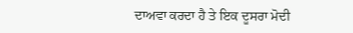ਦਾਅਵਾ ਕਰਦਾ ਹੈ ਤੇ ਇਕ ਦੂਸਰਾ ਮੋਦੀ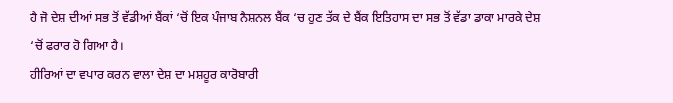ਹੈ ਜੋ ਦੇਸ਼ ਦੀਆਂ ਸਭ ਤੋਂ ਵੱਡੀਆਂ ਬੈਂਕਾਂ ‘ਚੋਂ ਇਕ ਪੰਜਾਬ ਨੈਸ਼ਨਲ ਬੈਂਕ ‘ਚ ਹੁਣ ਤੱਕ ਦੇ ਬੈਂਕ ਇਤਿਹਾਸ ਦਾ ਸਭ ਤੋਂ ਵੱਡਾ ਡਾਕਾ ਮਾਰਕੇ ਦੇਸ਼ ‘ਚੋਂ ਫਰਾਰ ਹੋ ਗਿਆ ਹੈ।
ਹੀਰਿਆਂ ਦਾ ਵਪਾਰ ਕਰਨ ਵਾਲਾ ਦੇਸ਼ ਦਾ ਮਸ਼ਹੂਰ ਕਾਰੋਬਾਰੀ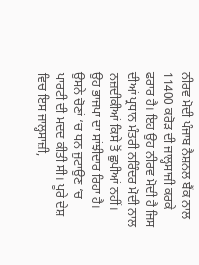ਨੀਰਵ ਮੋਦੀ ਪੰਜਾਬ ਨੈਸ਼ਨਲ ਬੈਂਕ ਨਾਲ 11400 ਕਰੋੜ ਦੀ ਜਾਲ੍ਹਸਾਜੀ ਕਰਕੇ ਫਰਾਰ ਹੈ। ਇਹ ਉਹ ਨੀਰਵ ਮੋਦੀ ਹੈ ਜਿਸ ਦੀਆਂ ਪ੍ਰਧਾਨ ਮੰਤਰੀ ਨਰਿੰਦਰ ਮੋਦੀ ਨਾਲ ਨਜ਼ਦੀਕੀਆਂ ਕਿਸੇ ਤੋਂ ਛੁਪੀਆਂ ਨਹੀਂ। ਉਹ ਭਾਜਪਾ ਦਾ ਸਾਂਝੀਦਾਰ ਰਿਹਾ ਹੈ। ਉਸਨੇ ਚੋਣਾਂ ‘ਚ ਧਨ ਜੁਟਾਉਣ ‘ਚ ਪਾਰਟੀ ਦੀ ਮਦਦ ਕੀਤੀ ਸੀ। ਪੂਰੇ ਦੇਸ਼ ਵਿਚ ਇਸ ਜਾਲ੍ਹਸਾਜ਼ੀ,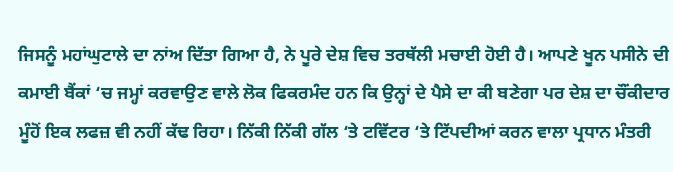ਜਿਸਨੂੰ ਮਹਾਂਘੁਟਾਲੇ ਦਾ ਨਾਂਅ ਦਿੱਤਾ ਗਿਆ ਹੈ, ਨੇ ਪੂਰੇ ਦੇਸ਼ ਵਿਚ ਤਰਥੱਲੀ ਮਚਾਈ ਹੋਈ ਹੈ। ਆਪਣੇ ਖੂਨ ਪਸੀਨੇ ਦੀ ਕਮਾਈ ਬੈਂਕਾਂ ‘ਚ ਜਮ੍ਹਾਂ ਕਰਵਾਉਣ ਵਾਲੇ ਲੋਕ ਫਿਕਰਮੰਦ ਹਨ ਕਿ ਉਨ੍ਹਾਂ ਦੇ ਪੈਸੇ ਦਾ ਕੀ ਬਣੇਗਾ ਪਰ ਦੇਸ਼ ਦਾ ਚੌਂਕੀਦਾਰ ਮੂੰਹੋਂ ਇਕ ਲਫਜ਼ ਵੀ ਨਹੀਂ ਕੱਢ ਰਿਹਾ। ਨਿੱਕੀ ਨਿੱਕੀ ਗੱਲ ‘ਤੇ ਟਵਿੱਟਰ ‘ਤੇ ਟਿੱਪਦੀਆਂ ਕਰਨ ਵਾਲਾ ਪ੍ਰਧਾਨ ਮੰਤਰੀ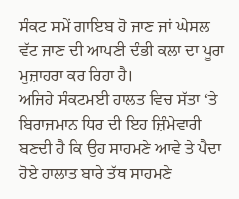ਸੰਕਟ ਸਮੇਂ ਗਾਇਬ ਹੋ ਜਾਣ ਜਾਂ ਘੇਸਲ ਵੱਟ ਜਾਣ ਦੀ ਆਪਣੀ ਦੰਭੀ ਕਲਾ ਦਾ ਪੂਰਾ ਮੁਜ਼ਾਹਰਾ ਕਰ ਰਿਹਾ ਹੈ।
ਅਜਿਹੇ ਸੰਕਟਮਈ ਹਾਲਤ ਵਿਚ ਸੱਤਾ ‘ਤੇ ਬਿਰਾਜਮਾਨ ਧਿਰ ਦੀ ਇਹ ਜ਼ਿੰਮੇਵਾਰੀ ਬਣਦੀ ਹੈ ਕਿ ਉਹ ਸਾਹਮਣੇ ਆਵੇ ਤੇ ਪੈਦਾ ਹੋਏ ਹਾਲਾਤ ਬਾਰੇ ਤੱਥ ਸਾਹਮਣੇ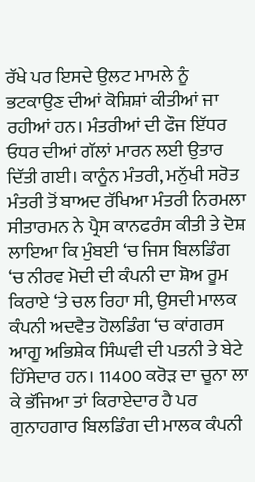ਰੱਖੇ ਪਰ ਇਸਦੇ ਉਲਟ ਮਾਮਲੇ ਨੂੰ ਭਟਕਾਉਣ ਦੀਆਂ ਕੋਸ਼ਿਸ਼ਾਂ ਕੀਤੀਆਂ ਜਾ ਰਹੀਆਂ ਹਨ। ਮੰਤਰੀਆਂ ਦੀ ਫੌਜ ਇੱਧਰ ਓਧਰ ਦੀਆਂ ਗੱਲਾਂ ਮਾਰਨ ਲਈ ਉਤਾਰ ਦਿੱਤੀ ਗਈ। ਕਾਨੂੰਨ ਮੰਤਰੀ, ਮਨੁੱਖੀ ਸਰੋਤ ਮੰਤਰੀ ਤੋਂ ਬਾਅਦ ਰੱਖਿਆ ਮੰਤਰੀ ਨਿਰਮਲਾ ਸੀਤਾਰਮਨ ਨੇ ਪ੍ਰੈਸ ਕਾਨਫਰੰਸ ਕੀਤੀ ਤੇ ਦੋਸ਼ ਲਾਇਆ ਕਿ ਮੁੰਬਈ ‘ਚ ਜਿਸ ਬਿਲਡਿੰਗ ‘ਚ ਨੀਰਵ ਮੋਦੀ ਦੀ ਕੰਪਨੀ ਦਾ ਸ਼ੋਅ ਰੂਮ ਕਿਰਾਏ ‘ਤੇ ਚਲ ਰਿਹਾ ਸੀ, ਉਸਦੀ ਮਾਲਕ ਕੰਪਨੀ ਅਦਵੈਤ ਹੋਲਡਿੰਗ ‘ਚ ਕਾਂਗਰਸ ਆਗੂ ਅਭਿਸ਼ੇਕ ਸਿੰਘਵੀ ਦੀ ਪਤਨੀ ਤੇ ਬੇਟੇ ਹਿੱਸੇਦਾਰ ਹਨ। 11400 ਕਰੋੜ ਦਾ ਚੂਨਾ ਲਾ ਕੇ ਭੱਜਿਆ ਤਾਂ ਕਿਰਾਏਦਾਰ ਹੈ ਪਰ ਗੁਨਾਹਗਾਰ ਬਿਲਡਿੰਗ ਦੀ ਮਾਲਕ ਕੰਪਨੀ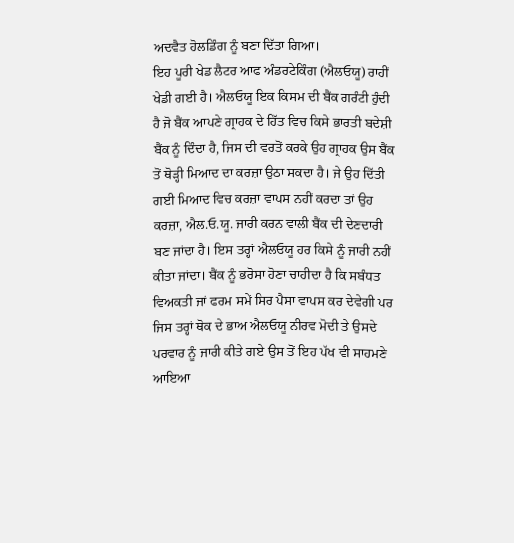ਅਦਵੈਤ ਹੋਲਡਿੰਗ ਨੂੰ ਬਣਾ ਦਿੱਤਾ ਗਿਆ।
ਇਹ ਪੂਰੀ ਖੇਡ ਲੈਟਰ ਆਫ ਅੰਡਰਟੇਕਿੰਗ (ਐਲਓਯੂ) ਰਾਹੀਂ ਖੇਡੀ ਗਈ ਹੈ। ਐਲਓਯੂ ਇਕ ਕਿਸਮ ਦੀ ਬੈਂਕ ਗਰੰਟੀ ਹੁੰਦੀ ਹੈ ਜੋ ਬੈਂਕ ਆਪਣੇ ਗ੍ਰਾਹਕ ਦੇ ਹਿੱਤ ਵਿਚ ਕਿਸੇ ਭਾਰਤੀ ਬਦੇਸ਼ੀ ਬੈਂਕ ਨੂੰ ਦਿੰਦਾ ਹੈ, ਜਿਸ ਦੀ ਵਰਤੋਂ ਕਰਕੇ ਉਹ ਗ੍ਰਾਹਕ ਉਸ ਬੈਂਕ ਤੋਂ ਥੋੜ੍ਹੀ ਮਿਆਦ ਦਾ ਕਰਜ਼ਾ ਉਠਾ ਸਕਦਾ ਹੈ। ਜੇ ਉਹ ਦਿੱਤੀ ਗਈ ਮਿਆਦ ਵਿਚ ਕਰਜ਼ਾ ਵਾਪਸ ਨਹੀਂ ਕਰਦਾ ਤਾਂ ਉਹ ਕਰਜ਼ਾ, ਐਲ.ਓ.ਯੂ. ਜਾਰੀ ਕਰਨ ਵਾਲੀ ਬੈਂਕ ਦੀ ਦੇਣਦਾਰੀ ਬਣ ਜਾਂਦਾ ਹੈ। ਇਸ ਤਰ੍ਹਾਂ ਐਲਓਯੂ ਹਰ ਕਿਸੇ ਨੂੰ ਜਾਰੀ ਨਹੀਂ ਕੀਤਾ ਜਾਂਦਾ। ਬੈਂਕ ਨੂੰ ਭਰੋਸਾ ਹੋਣਾ ਚਾਹੀਦਾ ਹੈ ਕਿ ਸਬੰਧਤ ਵਿਅਕਤੀ ਜਾਂ ਫਰਮ ਸਮੇਂ ਸਿਰ ਪੈਸਾ ਵਾਪਸ ਕਰ ਦੇਵੇਗੀ ਪਰ ਜਿਸ ਤਰ੍ਹਾਂ ਥੋਕ ਦੇ ਭਾਅ ਐਲਓਯੂ ਨੀਰਵ ਮੋਦੀ ਤੇ ਉਸਦੇ ਪਰਵਾਰ ਨੂੰ ਜਾਰੀ ਕੀਤੇ ਗਏ ਉਸ ਤੋਂ ਇਹ ਪੱਖ ਵੀ ਸਾਹਮਣੇ ਆਇਆ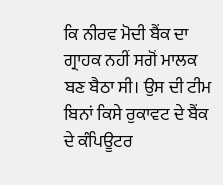ਕਿ ਨੀਰਵ ਮੋਦੀ ਬੈਂਕ ਦਾ ਗ੍ਰਾਹਕ ਨਹੀਂ ਸਗੋਂ ਮਾਲਕ ਬਣ ਬੈਠਾ ਸੀ। ਉਸ ਦੀ ਟੀਮ ਬਿਨਾਂ ਕਿਸੇ ਰੁਕਾਵਟ ਦੇ ਬੈਂਕ ਦੇ ਕੰਪਿਊਟਰ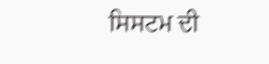ਸਿਸਟਮ ਦੀ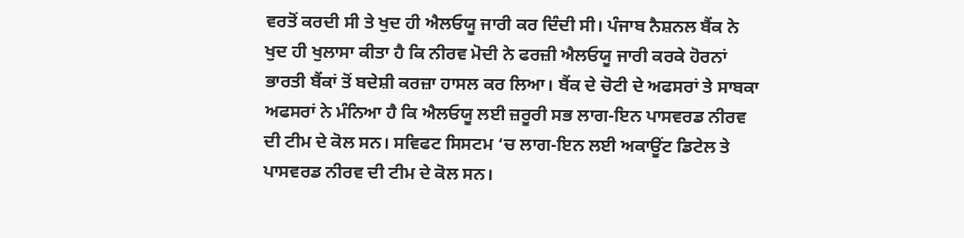ਵਰਤੋਂ ਕਰਦੀ ਸੀ ਤੇ ਖੁਦ ਹੀ ਐਲਓਯੂ ਜਾਰੀ ਕਰ ਦਿੰਦੀ ਸੀ। ਪੰਜਾਬ ਨੈਸ਼ਨਲ ਬੈਂਕ ਨੇ ਖੁਦ ਹੀ ਖੁਲਾਸਾ ਕੀਤਾ ਹੈ ਕਿ ਨੀਰਵ ਮੋਦੀ ਨੇ ਫਰਜ਼ੀ ਐਲਓਯੂ ਜਾਰੀ ਕਰਕੇ ਹੋਰਨਾਂ ਭਾਰਤੀ ਬੈਂਕਾਂ ਤੋਂ ਬਦੇਸ਼ੀ ਕਰਜ਼ਾ ਹਾਸਲ ਕਰ ਲਿਆ। ਬੈਂਕ ਦੇ ਚੋਟੀ ਦੇ ਅਫਸਰਾਂ ਤੇ ਸਾਬਕਾ ਅਫਸਰਾਂ ਨੇ ਮੰਨਿਆ ਹੈ ਕਿ ਐਲਓਯੂ ਲਈ ਜ਼ਰੂਰੀ ਸਭ ਲਾਗ-ਇਨ ਪਾਸਵਰਡ ਨੀਰਵ ਦੀ ਟੀਮ ਦੇ ਕੋਲ ਸਨ। ਸਵਿਫਟ ਸਿਸਟਮ ‘ਚ ਲਾਗ-ਇਨ ਲਈ ਅਕਾਊਂਟ ਡਿਟੇਲ ਤੇ ਪਾਸਵਰਡ ਨੀਰਵ ਦੀ ਟੀਮ ਦੇ ਕੋਲ ਸਨ।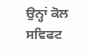ਉਨ੍ਹਾਂ ਕੋਲ ਸਵਿਫਟ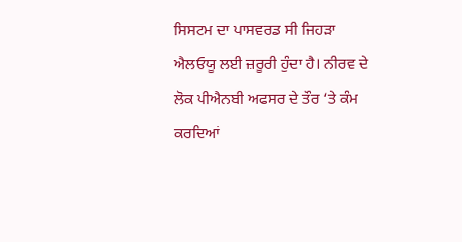ਸਿਸਟਮ ਦਾ ਪਾਸਵਰਡ ਸੀ ਜਿਹੜਾ ਐਲਓਯੂ ਲਈ ਜ਼ਰੂਰੀ ਹੁੰਦਾ ਹੈ। ਨੀਰਵ ਦੇ ਲੋਕ ਪੀਐਨਬੀ ਅਫਸਰ ਦੇ ਤੌਰ ‘ਤੇ ਕੰਮ ਕਰਦਿਆਂ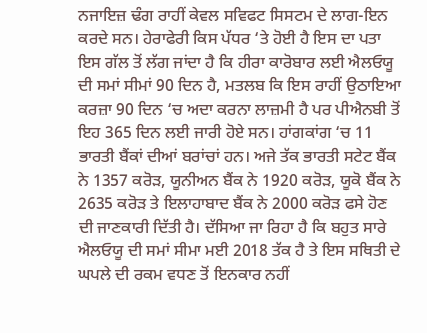ਨਜਾਇਜ਼ ਢੰਗ ਰਾਹੀਂ ਕੇਵਲ ਸਵਿਫਟ ਸਿਸਟਮ ਦੇ ਲਾਗ-ਇਨ ਕਰਦੇ ਸਨ। ਹੇਰਾਫੇਰੀ ਕਿਸ ਪੱਧਰ ‘ਤੇ ਹੋਈ ਹੈ ਇਸ ਦਾ ਪਤਾ ਇਸ ਗੱਲ ਤੋਂ ਲੱਗ ਜਾਂਦਾ ਹੈ ਕਿ ਹੀਰਾ ਕਾਰੋਬਾਰ ਲਈ ਐਲਓਯੂ ਦੀ ਸਮਾਂ ਸੀਮਾਂ 90 ਦਿਨ ਹੈ, ਮਤਲਬ ਕਿ ਇਸ ਰਾਹੀਂ ਉਠਾਇਆ ਕਰਜ਼ਾ 90 ਦਿਨ ‘ਚ ਅਦਾ ਕਰਨਾ ਲਾਜ਼ਮੀ ਹੈ ਪਰ ਪੀਐਨਬੀ ਤੋਂ ਇਹ 365 ਦਿਨ ਲਈ ਜਾਰੀ ਹੋਏ ਸਨ। ਹਾਂਗਕਾਂਗ ‘ਚ 11 ਭਾਰਤੀ ਬੈਂਕਾਂ ਦੀਆਂ ਬਰਾਂਚਾਂ ਹਨ। ਅਜੇ ਤੱਕ ਭਾਰਤੀ ਸਟੇਟ ਬੈਂਕ ਨੇ 1357 ਕਰੋੜ, ਯੂਨੀਅਨ ਬੈਂਕ ਨੇ 1920 ਕਰੋੜ, ਯੂਕੋ ਬੈਂਕ ਨੇ 2635 ਕਰੋੜ ਤੇ ਇਲਾਹਾਬਾਦ ਬੈਂਕ ਨੇ 2000 ਕਰੋੜ ਫਸੇ ਹੋਣ ਦੀ ਜਾਣਕਾਰੀ ਦਿੱਤੀ ਹੈ। ਦੱਸਿਆ ਜਾ ਰਿਹਾ ਹੈ ਕਿ ਬਹੁਤ ਸਾਰੇ ਐਲਓਯੂ ਦੀ ਸਮਾਂ ਸੀਮਾ ਮਈ 2018 ਤੱਕ ਹੈ ਤੇ ਇਸ ਸਥਿਤੀ ਦੇ ਘਪਲੇ ਦੀ ਰਕਮ ਵਧਣ ਤੋਂ ਇਨਕਾਰ ਨਹੀਂ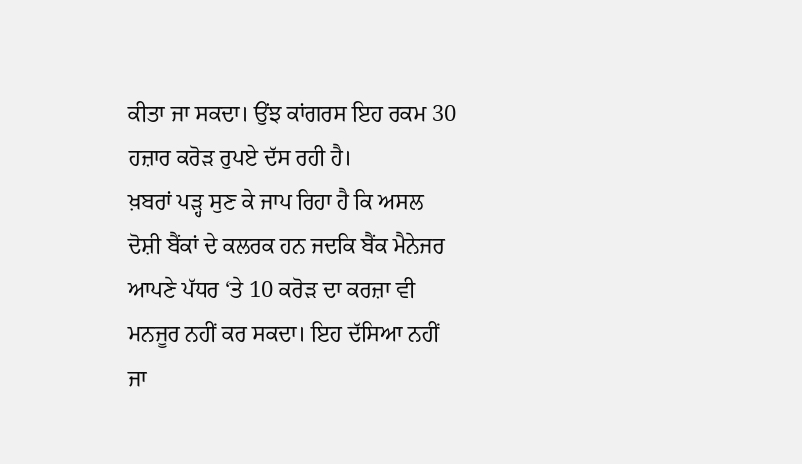ਕੀਤਾ ਜਾ ਸਕਦਾ। ਉਂਝ ਕਾਂਗਰਸ ਇਹ ਰਕਮ 30 ਹਜ਼ਾਰ ਕਰੋੜ ਰੁਪਏ ਦੱਸ ਰਹੀ ਹੈ।
ਖ਼ਬਰਾਂ ਪੜ੍ਹ ਸੁਣ ਕੇ ਜਾਪ ਰਿਹਾ ਹੈ ਕਿ ਅਸਲ ਦੋਸ਼ੀ ਬੈਂਕਾਂ ਦੇ ਕਲਰਕ ਹਨ ਜਦਕਿ ਬੈਂਕ ਮੈਨੇਜਰ ਆਪਣੇ ਪੱਧਰ ‘ਤੇ 10 ਕਰੋੜ ਦਾ ਕਰਜ਼ਾ ਵੀ ਮਨਜੂਰ ਨਹੀਂ ਕਰ ਸਕਦਾ। ਇਹ ਦੱਸਿਆ ਨਹੀਂ ਜਾ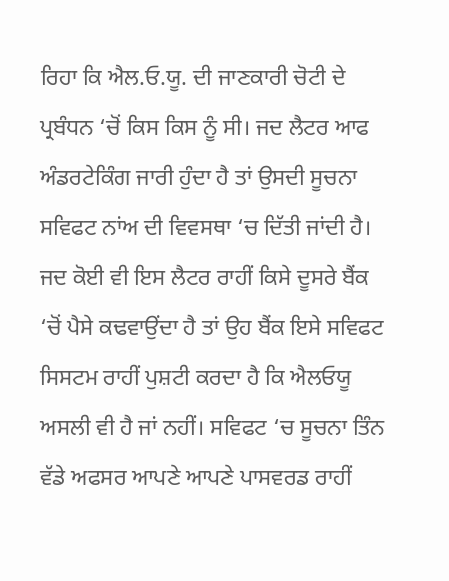ਰਿਹਾ ਕਿ ਐਲ.ਓ.ਯੂ. ਦੀ ਜਾਣਕਾਰੀ ਚੋਟੀ ਦੇ ਪ੍ਰਬੰਧਨ ‘ਚੋਂ ਕਿਸ ਕਿਸ ਨੂੰ ਸੀ। ਜਦ ਲੈਟਰ ਆਫ ਅੰਡਰਟੇਕਿੰਗ ਜਾਰੀ ਹੁੰਦਾ ਹੈ ਤਾਂ ਉਸਦੀ ਸੂਚਨਾ ਸਵਿਫਟ ਨਾਂਅ ਦੀ ਵਿਵਸਥਾ ‘ਚ ਦਿੱਤੀ ਜਾਂਦੀ ਹੈ। ਜਦ ਕੋਈ ਵੀ ਇਸ ਲੈਟਰ ਰਾਹੀਂ ਕਿਸੇ ਦੂਸਰੇ ਬੈਂਕ ‘ਚੋਂ ਪੈਸੇ ਕਢਵਾਉਂਦਾ ਹੈ ਤਾਂ ਉਹ ਬੈਂਕ ਇਸੇ ਸਵਿਫਟ ਸਿਸਟਮ ਰਾਹੀਂ ਪੁਸ਼ਟੀ ਕਰਦਾ ਹੈ ਕਿ ਐਲਓਯੂ ਅਸਲੀ ਵੀ ਹੈ ਜਾਂ ਨਹੀਂ। ਸਵਿਫਟ ‘ਚ ਸੂਚਨਾ ਤਿੰਨ ਵੱਡੇ ਅਫਸਰ ਆਪਣੇ ਆਪਣੇ ਪਾਸਵਰਡ ਰਾਹੀਂ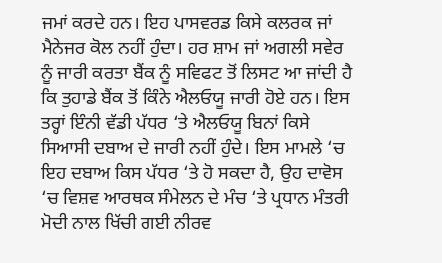ਜਮਾਂ ਕਰਦੇ ਹਨ। ਇਹ ਪਾਸਵਰਡ ਕਿਸੇ ਕਲਰਕ ਜਾਂ ਮੈਨੇਜਰ ਕੋਲ ਨਹੀਂ ਹੁੰਦਾ। ਹਰ ਸ਼ਾਮ ਜਾਂ ਅਗਲੀ ਸਵੇਰ ਨੂੰ ਜਾਰੀ ਕਰਤਾ ਬੈਂਕ ਨੂੰ ਸਵਿਫਟ ਤੋਂ ਲਿਸਟ ਆ ਜਾਂਦੀ ਹੈ ਕਿ ਤੁਹਾਡੇ ਬੈਂਕ ਤੋਂ ਕਿੰਨੇ ਐਲਓਯੂ ਜਾਰੀ ਹੋਏ ਹਨ। ਇਸ ਤਰ੍ਹਾਂ ਇੰਨੀ ਵੱਡੀ ਪੱਧਰ ‘ਤੇ ਐਲਓਯੂ ਬਿਨਾਂ ਕਿਸੇ ਸਿਆਸੀ ਦਬਾਅ ਦੇ ਜਾਰੀ ਨਹੀਂ ਹੁੰਦੇ। ਇਸ ਮਾਮਲੇ ‘ਚ ਇਹ ਦਬਾਅ ਕਿਸ ਪੱਧਰ ‘ਤੇ ਹੋ ਸਕਦਾ ਹੈ, ਉਹ ਦਾਵੋਸ ‘ਚ ਵਿਸ਼ਵ ਆਰਥਕ ਸੰਮੇਲਨ ਦੇ ਮੰਚ ‘ਤੇ ਪ੍ਰਧਾਨ ਮੰਤਰੀ ਮੋਦੀ ਨਾਲ ਖਿੱਚੀ ਗਈ ਨੀਰਵ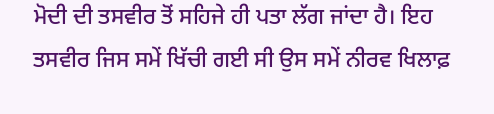ਮੋਦੀ ਦੀ ਤਸਵੀਰ ਤੋਂ ਸਹਿਜੇ ਹੀ ਪਤਾ ਲੱਗ ਜਾਂਦਾ ਹੈ। ਇਹ ਤਸਵੀਰ ਜਿਸ ਸਮੇਂ ਖਿੱਚੀ ਗਈ ਸੀ ਉਸ ਸਮੇਂ ਨੀਰਵ ਖਿਲਾਫ਼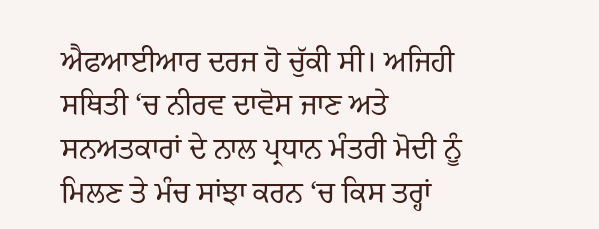ਐਫਆਈਆਰ ਦਰਜ ਹੋ ਚੁੱਕੀ ਸੀ। ਅਜਿਹੀ ਸਥਿਤੀ ‘ਚ ਨੀਰਵ ਦਾਵੋਸ ਜਾਣ ਅਤੇ ਸਨਅਤਕਾਰਾਂ ਦੇ ਨਾਲ ਪ੍ਰਧਾਨ ਮੰਤਰੀ ਮੋਦੀ ਨੂੰ ਮਿਲਣ ਤੇ ਮੰਚ ਸਾਂਝਾ ਕਰਨ ‘ਚ ਕਿਸ ਤਰ੍ਹਾਂ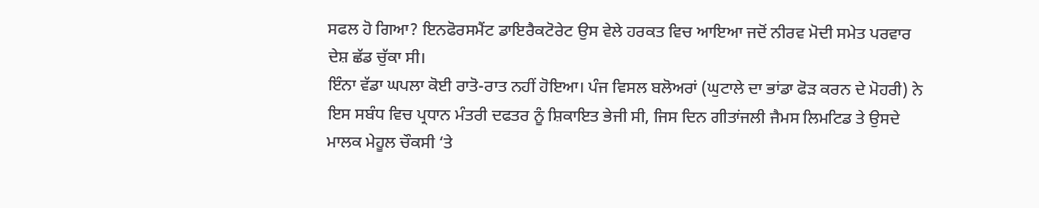ਸਫਲ ਹੋ ਗਿਆ? ਇਨਫੋਰਸਮੈਂਟ ਡਾਇਰੈਕਟੋਰੇਟ ਉਸ ਵੇਲੇ ਹਰਕਤ ਵਿਚ ਆਇਆ ਜਦੋਂ ਨੀਰਵ ਮੋਦੀ ਸਮੇਤ ਪਰਵਾਰ ਦੇਸ਼ ਛੱਡ ਚੁੱਕਾ ਸੀ।
ਇੰਨਾ ਵੱਡਾ ਘਪਲਾ ਕੋਈ ਰਾਤੋ-ਰਾਤ ਨਹੀਂ ਹੋਇਆ। ਪੰਜ ਵਿਸਲ ਬਲੋਅਰਾਂ (ਘੁਟਾਲੇ ਦਾ ਭਾਂਡਾ ਫੋੜ ਕਰਨ ਦੇ ਮੋਹਰੀ) ਨੇ ਇਸ ਸਬੰਧ ਵਿਚ ਪ੍ਰਧਾਨ ਮੰਤਰੀ ਦਫਤਰ ਨੂੰ ਸ਼ਿਕਾਇਤ ਭੇਜੀ ਸੀ, ਜਿਸ ਦਿਨ ਗੀਤਾਂਜਲੀ ਜੈਮਸ ਲਿਮਟਿਡ ਤੇ ਉਸਦੇ ਮਾਲਕ ਮੇਹੂਲ ਚੌਕਸੀ ‘ਤੇ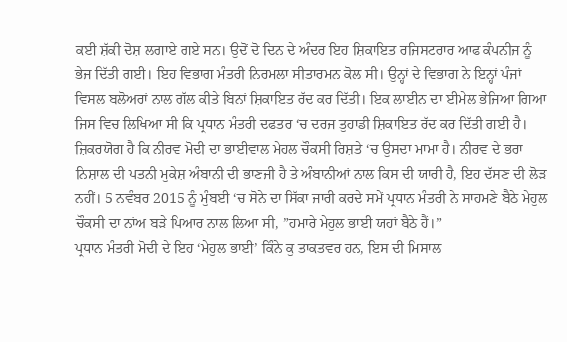ਕਈ ਸ਼ੱਕੀ ਦੋਸ਼ ਲਗਾਏ ਗਏ ਸਨ। ਉਦੋਂ ਦੋ ਦਿਨ ਦੇ ਅੰਦਰ ਇਹ ਸ਼ਿਕਾਇਤ ਰਜਿਸਟਰਾਰ ਆਫ ਕੰਪਨੀਜ ਨੂੰ ਭੇਜ ਦਿੱਤੀ ਗਈ। ਇਹ ਵਿਭਾਗ ਮੰਤਰੀ ਨਿਰਮਲਾ ਸੀਤਾਰਮਨ ਕੋਲ ਸੀ। ਉਨ੍ਹਾਂ ਦੇ ਵਿਭਾਗ ਨੇ ਇਨ੍ਹਾਂ ਪੰਜਾਂ ਵਿਸਲ ਬਲੋਅਰਾਂ ਨਾਲ ਗੱਲ ਕੀਤੇ ਬਿਨਾਂ ਸ਼ਿਕਾਇਤ ਰੱਦ ਕਰ ਦਿੱਤੀ। ਇਕ ਲਾਈਨ ਦਾ ਈਮੇਲ ਭੇਜਿਆ ਗਿਆ ਜਿਸ ਵਿਚ ਲਿਖਿਆ ਸੀ ਕਿ ਪ੍ਰਧਾਨ ਮੰਤਰੀ ਦਫਤਰ ‘ਚ ਦਰਜ ਤੁਹਾਡੀ ਸ਼ਿਕਾਇਤ ਰੱਦ ਕਰ ਦਿੱਤੀ ਗਈ ਹੈ।
ਜ਼ਿਕਰਯੋਗ ਹੈ ਕਿ ਨੀਰਵ ਮੋਦੀ ਦਾ ਭਾਈਵਾਲ ਮੇਹਲ ਚੌਕਸੀ ਰਿਸ਼ਤੇ ‘ਚ ਉਸਦਾ ਮਾਮਾ ਹੈ। ਨੀਰਵ ਦੇ ਭਰਾ ਨਿਸ਼ਾਲ ਦੀ ਪਤਨੀ ਮੁਕੇਸ਼ ਅੰਬਾਨੀ ਦੀ ਭਾਣਜੀ ਹੈ ਤੇ ਅੰਬਾਨੀਆਂ ਨਾਲ ਕਿਸ ਦੀ ਯਾਰੀ ਹੈ, ਇਹ ਦੱਸਣ ਦੀ ਲੋੜ ਨਹੀਂ। 5 ਨਵੰਬਰ 2015 ਨੂੰ ਮੁੰਬਈ ‘ਚ ਸੋਨੇ ਦਾ ਸਿੱਕਾ ਜਾਰੀ ਕਰਦੇ ਸਮੇਂ ਪ੍ਰਧਾਨ ਮੰਤਰੀ ਨੇ ਸਾਹਮਣੇ ਬੈਠੇ ਮੇਹੁਲ ਚੌਕਸੀ ਦਾ ਨਾਂਅ ਬੜੇ ਪਿਆਰ ਨਾਲ ਲਿਆ ਸੀ, ”ਹਮਾਰੇ ਮੇਹੁਲ ਭਾਈ ਯਹਾਂ ਬੈਠੇ ਹੈਂ।”
ਪ੍ਰਧਾਨ ਮੰਤਰੀ ਮੋਦੀ ਦੇ ਇਹ ‘ਮੇਹੁਲ ਭਾਈ’ ਕਿੰਨੇ ਕੁ ਤਾਕਤਵਰ ਹਨ, ਇਸ ਦੀ ਮਿਸਾਲ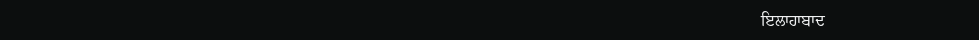ਇਲਾਹਾਬਾਦ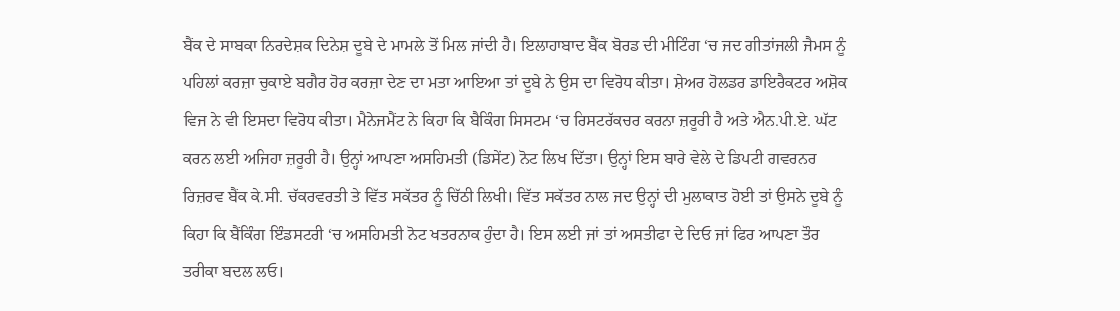ਬੈਂਕ ਦੇ ਸਾਬਕਾ ਨਿਰਦੇਸ਼ਕ ਦਿਨੇਸ਼ ਦੂਬੇ ਦੇ ਮਾਮਲੇ ਤੋਂ ਮਿਲ ਜਾਂਦੀ ਹੈ। ਇਲਾਹਾਬਾਦ ਬੈਂਕ ਬੋਰਡ ਦੀ ਮੀਟਿੰਗ ‘ਚ ਜਦ ਗੀਤਾਂਜਲੀ ਜੈਮਸ ਨੂੰ ਪਹਿਲਾਂ ਕਰਜ਼ਾ ਚੁਕਾਏ ਬਗੈਰ ਹੋਰ ਕਰਜ਼ਾ ਦੇਣ ਦਾ ਮਤਾ ਆਇਆ ਤਾਂ ਦੂਬੇ ਨੇ ਉਸ ਦਾ ਵਿਰੋਧ ਕੀਤਾ। ਸ਼ੇਅਰ ਹੋਲਡਰ ਡਾਇਰੈਕਟਰ ਅਸ਼ੋਕ ਵਿਜ ਨੇ ਵੀ ਇਸਦਾ ਵਿਰੋਧ ਕੀਤਾ। ਮੈਨੇਜਮੈਂਟ ਨੇ ਕਿਹਾ ਕਿ ਬੈਕਿੰਗ ਸਿਸਟਮ ‘ਚ ਰਿਸਟਰੱਕਚਰ ਕਰਨਾ ਜ਼ਰੂਰੀ ਹੈ ਅਤੇ ਐਨ.ਪੀ.ਏ. ਘੱਟ ਕਰਨ ਲਈ ਅਜਿਹਾ ਜ਼ਰੂਰੀ ਹੈ। ਉਨ੍ਹਾਂ ਆਪਣਾ ਅਸਹਿਮਤੀ (ਡਿਸੇਂਟ) ਨੋਟ ਲਿਖ ਦਿੱਤਾ। ਉਨ੍ਹਾਂ ਇਸ ਬਾਰੇ ਵੇਲੇ ਦੇ ਡਿਪਟੀ ਗਵਰਨਰ ਰਿਜ਼ਰਵ ਬੈਂਕ ਕੇ.ਸੀ. ਚੱਕਰਵਰਤੀ ਤੇ ਵਿੱਤ ਸਕੱਤਰ ਨੂੰ ਚਿੱਠੀ ਲਿਖੀ। ਵਿੱਤ ਸਕੱਤਰ ਨਾਲ ਜਦ ਉਨ੍ਹਾਂ ਦੀ ਮੁਲਾਕਾਤ ਹੋਈ ਤਾਂ ਉਸਨੇ ਦੂਬੇ ਨੂੰ ਕਿਹਾ ਕਿ ਬੈਂਕਿੰਗ ਇੰਡਸਟਰੀ ‘ਚ ਅਸਹਿਮਤੀ ਨੋਟ ਖਤਰਨਾਕ ਹੁੰਦਾ ਹੈ। ਇਸ ਲਈ ਜਾਂ ਤਾਂ ਅਸਤੀਫਾ ਦੇ ਦਿਓ ਜਾਂ ਫਿਰ ਆਪਣਾ ਤੌਰ ਤਰੀਕਾ ਬਦਲ ਲਓ।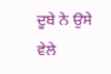ਦੂਬੇ ਨੇ ਉਸੇ ਵੇਲੇ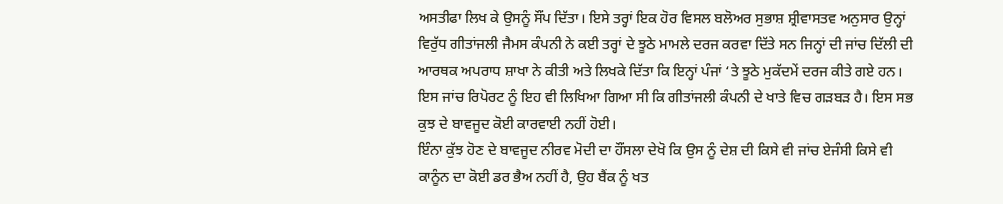ਅਸਤੀਫਾ ਲਿਖ ਕੇ ਉਸਨੂੰ ਸੌਂਪ ਦਿੱਤਾ। ਇਸੇ ਤਰ੍ਹਾਂ ਇਕ ਹੋਰ ਵਿਸਲ ਬਲੋਅਰ ਸੁਭਾਸ਼ ਸ਼੍ਰੀਵਾਸਤਵ ਅਨੁਸਾਰ ਉਨ੍ਹਾਂ ਵਿਰੁੱਧ ਗੀਤਾਂਜਲੀ ਜੈਮਸ ਕੰਪਨੀ ਨੇ ਕਈ ਤਰ੍ਹਾਂ ਦੇ ਝੂਠੇ ਮਾਮਲੇ ਦਰਜ ਕਰਵਾ ਦਿੱਤੇ ਸਨ ਜਿਨ੍ਹਾਂ ਦੀ ਜਾਂਚ ਦਿੱਲੀ ਦੀ ਆਰਥਕ ਅਪਰਾਧ ਸ਼ਾਖਾ ਨੇ ਕੀਤੀ ਅਤੇ ਲਿਖਕੇ ਦਿੱਤਾ ਕਿ ਇਨ੍ਹਾਂ ਪੰਜਾਂ ‘ਤੇ ਝੂਠੇ ਮੁਕੱਦਮੇਂ ਦਰਜ ਕੀਤੇ ਗਏ ਹਨ। ਇਸ ਜਾਂਚ ਰਿਪੋਰਟ ਨੂੰ ਇਹ ਵੀ ਲਿਖਿਆ ਗਿਆ ਸੀ ਕਿ ਗੀਤਾਂਜਲੀ ਕੰਪਨੀ ਦੇ ਖਾਤੇ ਵਿਚ ਗੜਬੜ ਹੈ। ਇਸ ਸਭ ਕੁਝ ਦੇ ਬਾਵਜੂਦ ਕੋਈ ਕਾਰਵਾਈ ਨਹੀਂ ਹੋਈ।
ਇੰਨਾ ਕੁੱਝ ਹੋਣ ਦੇ ਬਾਵਜੂਦ ਨੀਰਵ ਮੋਦੀ ਦਾ ਹੌਂਸਲਾ ਦੇਖੋ ਕਿ ਉਸ ਨੂੰ ਦੇਸ਼ ਦੀ ਕਿਸੇ ਵੀ ਜਾਂਚ ਏਜੰਸੀ ਕਿਸੇ ਵੀ ਕਾਨੂੰਨ ਦਾ ਕੋਈ ਡਰ ਭੈਅ ਨਹੀਂ ਹੈ, ਉਹ ਬੈਂਕ ਨੂੰ ਖਤ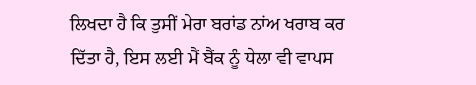ਲਿਖਦਾ ਹੈ ਕਿ ਤੁਸੀਂ ਮੇਰਾ ਬਰਾਂਡ ਨਾਂਅ ਖਰਾਬ ਕਰ ਦਿੱਤਾ ਹੈ, ਇਸ ਲਈ ਮੈਂ ਬੈਂਕ ਨੂੰ ਧੇਲਾ ਵੀ ਵਾਪਸ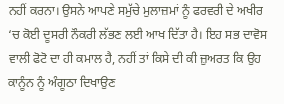ਨਹੀਂ ਕਰਨਾ। ਉਸਨੇ ਆਪਣੇ ਸਮੁੱਚੇ ਮੁਲਾਜ਼ਮਾਂ ਨੂੰ ਫਰਵਰੀ ਦੇ ਅਖੀਰ ‘ਚ ਕੋਈ ਦੂਸਰੀ ਨੌਕਰੀ ਲੱਭਣ ਲਈ ਆਖ ਦਿੱਤਾ ਹੈ। ਇਹ ਸਭ ਦਾਵੋਸ ਵਾਲੀ ਫੋਟੋ ਦਾ ਹੀ ਕਮਾਲ ਹੈ, ਨਹੀਂ ਤਾਂ ਕਿਸੇ ਦੀ ਕੀ ਜ਼ੁਅਰਤ ਕਿ ਉਹ ਕਾਨੂੰਨ ਨੂੰ ਅੰਗੂਠਾ ਦਿਖਾਉਣ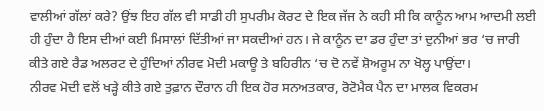ਵਾਲੀਆਂ ਗੱਲਾਂ ਕਰੇ? ਉਂਝ ਇਹ ਗੱਲ ਵੀ ਸਾਡੀ ਹੀ ਸੁਪਰੀਮ ਕੋਰਟ ਦੇ ਇਕ ਜੱਜ ਨੇ ਕਹੀ ਸੀ ਕਿ ਕਾਨੂੰਨ ਆਮ ਆਦਮੀ ਲਈ ਹੀ ਹੁੰਦਾ ਹੈ ਇਸ ਦੀਆਂ ਕਈ ਮਿਸਾਲਾਂ ਦਿੱਤੀਆਂ ਜਾ ਸਕਦੀਆਂ ਹਨ। ਜੇ ਕਾਨੂੰਨ ਦਾ ਡਰ ਹੁੰਦਾ ਤਾਂ ਦੁਨੀਆਂ ਭਰ ‘ਚ ਜਾਰੀ ਕੀਤੇ ਗਏ ਰੈਡ ਅਲਰਟ ਦੇ ਹੁੰਦਿਆਂ ਨੀਰਵ ਮੋਦੀ ਮਕਾਊ ਤੇ ਬਹਿਰੀਨ ‘ਚ ਦੋ ਨਵੇਂ ਸ਼ੋਅਰੂਮ ਨਾ ਖੋਲ੍ਹ ਪਾਉਂਦਾ।
ਨੀਰਵ ਮੋਦੀ ਵਲੋਂ ਖੜ੍ਹੇ ਕੀਤੇ ਗਏ ਤੁਫ਼ਾਨ ਦੌਰਾਨ ਹੀ ਇਕ ਹੋਰ ਸਨਅਤਕਾਰ, ਰੋਟੋਮੈਕ ਪੈਨ ਦਾ ਮਾਲਕ ਵਿਕਰਮ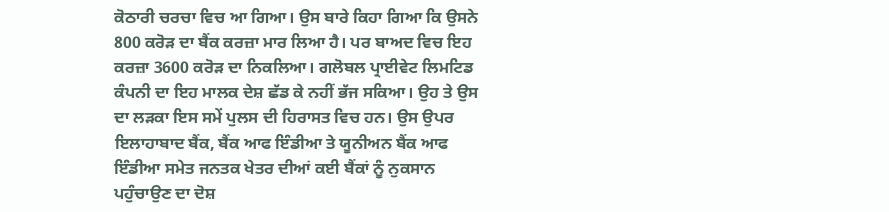ਕੋਠਾਰੀ ਚਰਚਾ ਵਿਚ ਆ ਗਿਆ। ਉਸ ਬਾਰੇ ਕਿਹਾ ਗਿਆ ਕਿ ਉਸਨੇ 800 ਕਰੋੜ ਦਾ ਬੈਂਕ ਕਰਜ਼ਾ ਮਾਰ ਲਿਆ ਹੈ। ਪਰ ਬਾਅਦ ਵਿਚ ਇਹ ਕਰਜ਼ਾ 3600 ਕਰੋੜ ਦਾ ਨਿਕਲਿਆ। ਗਲੋਬਲ ਪ੍ਰਾਈਵੇਟ ਲਿਮਟਿਡ ਕੰਪਨੀ ਦਾ ਇਹ ਮਾਲਕ ਦੇਸ਼ ਛੱਡ ਕੇ ਨਹੀਂ ਭੱਜ ਸਕਿਆ। ਉਹ ਤੇ ਉਸ ਦਾ ਲੜਕਾ ਇਸ ਸਮੇਂ ਪੁਲਸ ਦੀ ਹਿਰਾਸਤ ਵਿਚ ਹਨ। ਉਸ ਉਪਰ ਇਲਾਹਾਬਾਦ ਬੈਂਕ, ਬੈਂਕ ਆਫ ਇੰਡੀਆ ਤੇ ਯੂਨੀਅਨ ਬੈਂਕ ਆਫ ਇੰਡੀਆ ਸਮੇਤ ਜਨਤਕ ਖੇਤਰ ਦੀਆਂ ਕਈ ਬੈਂਕਾਂ ਨੂੰ ਨੁਕਸਾਨ ਪਹੁੰਚਾਉਣ ਦਾ ਦੋਸ਼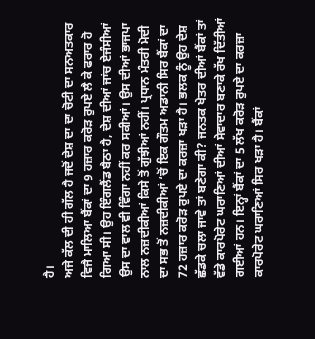ਹੈ।
ਅਜੇ ਕੱਲ ਦੀ ਹੀ ਗੱਲ ਹੈ ਜਦੋਂ ਦੇਸ਼ ਦਾ ਦਾ ਚੋਟੀ ਦਾ ਸਨਅਤਕਾਰ ਵਿਜੈ ਮਾਲਿਆ ਬੈਂਕਾਂ ਦਾ 9 ਹਜ਼ਾਰ ਕਰੋੜ ਰੁਪਏ ਲੈ ਕੇ ਫਰਾਰ ਹੋ ਗਿਆ ਸੀ। ਉਹ ਇੰਗਲੈਂਡ ਬੈਠਾ ਹੈ, ਦੇਸ਼ ਦੀਆਂ ਜਾਂਚ ਏਜੰਸੀਆਂ ਉਸ ਦਾ ਵਾਲ ਵੀ ਵਿੰਗਾ ਨਹੀਂ ਕਰ ਸਕੀਆਂ। ਉਸ ਦੀਆਂ ਭਾਜਪਾ ਨਾਲ ਨਜ਼ਦੀਕੀਆਂ ਕਿਸੇ ਤੋਂ ਗੁੱਝੀਆਂ ਨਹੀਂ। ਪ੍ਰਧਾਨ ਮੰਤਰੀ ਮੋਦੀ ਦਾ ਸਭ ਤੋਂ ਨਜ਼ਦੀਕੀਆਂ ‘ਚੋਂ ਇਕ ਗੌਤਮ ਅਡਾਨੀ ਸਿਰ ਬੈਂਕਾਂ ਦਾ 72 ਹਜ਼ਾਰ ਕਰੋੜ ਰੁਪਏ ਦਾ ਕਰਜ਼ਾ ਖੜਾ ਹੈ। ਭਲਕ ਨੂੰ ਉਹ ਦੇਸ਼ ਛੱਡਕੇ ਚਲਾ ਜਾਵੇ ਤਾਂ ਬਣੇਗਾ ਕੀ? ਜਨਤਕ ਖੇਤਰ ਦੀਆਂ ਬੈਂਕਾਂ ਤਾਂ ਵੱਡੇ ਕਾਰਪੋਰੇਟ ਘਰਾਣਿਆਂ ਦੀਆਂ ਸੇਵਾਦਾਰ ਬਣਾਕੇ ਰੱਖ ਦਿੱਤੀਆਂ ਗਈਆਂ ਹਨ। ਇਨ੍ਹਾਂ ਬੈਂਕਾਂ ਦਾ 5 ਲੱਖ ਕਰੋੜ ਰੁਪਏ ਦਾ ਕਰਜ਼ਾ ਕਾਰਪੋਰੇਟ ਘਰਾਣਿਆਂ ਸਿਰ ਖੜਾ ਹੈ। ਬੈਂਕਾਂ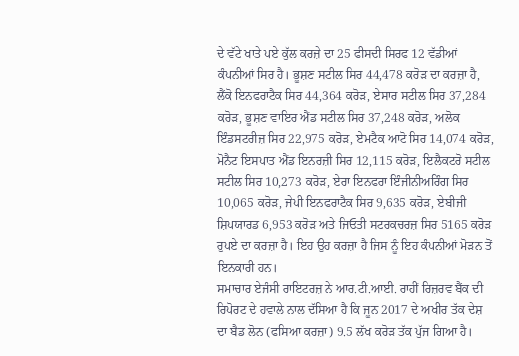ਦੇ ਵੱਟੇ ਖਾਤੇ ਪਏ ਕੁੱਲ ਕਰਜ਼ੇ ਦਾ 25 ਫੀਸਦੀ ਸਿਰਫ 12 ਵੱਡੀਆਂ ਕੰਪਨੀਆਂ ਸਿਰ ਹੈ। ਭੂਸ਼ਣ ਸਟੀਲ ਸਿਰ 44,478 ਕਰੋੜ ਦਾ ਕਰਜ਼ਾ ਹੈ, ਲੈਂਕੋ ਇਨਫਰਾਟੈਕ ਸਿਰ 44,364 ਕਰੋੜ, ਏਸਾਰ ਸਟੀਲ ਸਿਰ 37,284 ਕਰੋੜ, ਭੂਸ਼ਣ ਵਾਇਰ ਐਂਡ ਸਟੀਲ ਸਿਰ 37,248 ਕਰੋੜ, ਅਲੋਕ ਇੰਡਸਟਰੀਜ਼ ਸਿਰ 22,975 ਕਰੋੜ, ਏਮਟੈਕ ਆਟੋ ਸਿਰ 14,074 ਕਰੋੜ, ਮੋਨੈਟ ਇਸਪਾਤ ਐਂਡ ਇਨਰਜ਼ੀ ਸਿਰ 12,115 ਕਰੋੜ, ਇਲੈਕਟਰੋ ਸਟੀਲ ਸਟੀਲ ਸਿਰ 10,273 ਕਰੋੜ, ਏਰਾ ਇਨਫਰਾ ਇੰਜੀਨੀਅਰਿੰਗ ਸਿਰ 10,065 ਕਰੋੜ, ਜੇਪੀ ਇਨਫਰਾਟੈਕ ਸਿਰ 9,635 ਕਰੋੜ, ਏਬੀਜੀ ਸ਼ਿਪਯਾਰਡ 6,953 ਕਰੋੜ ਅਤੇ ਜਿਓਤੀ ਸਟਰਕਚਰਜ਼ ਸਿਰ 5165 ਕਰੋੜ ਰੁਪਏ ਦਾ ਕਰਜ਼ਾ ਹੈ। ਇਹ ਉਹ ਕਰਜ਼ਾ ਹੈ ਜਿਸ ਨੂੰ ਇਹ ਕੰਪਨੀਆਂ ਮੋੜਨ ਤੋਂ ਇਨਕਾਰੀ ਹਨ।
ਸਮਾਚਾਰ ਏਜੰਸੀ ਰਾਇਟਰਜ਼ ਨੇ ਆਰ.ਟੀ.ਆਈ. ਰਾਹੀਂ ਰਿਜ਼ਰਵ ਬੈਂਕ ਦੀ ਰਿਪੋਰਟ ਦੇ ਹਵਾਲੇ ਨਾਲ ਦੱਸਿਆ ਹੈ ਕਿ ਜੂਨ 2017 ਦੇ ਅਖੀਰ ਤੱਕ ਦੇਸ਼ ਦਾ ਬੈਡ ਲੋਨ (ਫਸਿਆ ਕਰਜ਼ਾ) 9.5 ਲੱਖ ਕਰੋੜ ਤੱਕ ਪੁੱਜ ਗਿਆ ਹੈ।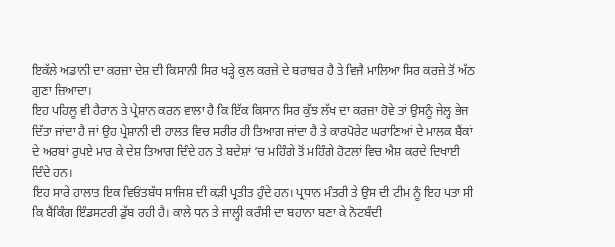ਇਕੱਲੇ ਅਡਾਨੀ ਦਾ ਕਰਜ਼ਾ ਦੇਸ਼ ਦੀ ਕਿਸਾਨੀ ਸਿਰ ਖੜ੍ਹੇ ਕੁਲ ਕਰਜ਼ੇ ਦੇ ਬਰਾਬਰ ਹੈ ਤੇ ਵਿਜੈ ਮਾਲਿਆ ਸਿਰ ਕਰਜ਼ੇ ਤੋਂ ਅੱਠ ਗੁਣਾ ਜ਼ਿਆਦਾ।
ਇਹ ਪਹਿਲੂ ਵੀ ਹੈਰਾਨ ਤੇ ਪ੍ਰੇਸ਼ਾਨ ਕਰਨ ਵਾਲਾ ਹੈ ਕਿ ਇੱਕ ਕਿਸਾਨ ਸਿਰ ਕੁੱਝ ਲੱਖ ਦਾ ਕਰਜ਼ਾ ਹੋਵੇ ਤਾਂ ਉਸਨੂੰ ਜੇਲ੍ਹ ਭੇਜ ਦਿੱਤਾ ਜਾਂਦਾ ਹੈ ਜਾਂ ਉਹ ਪ੍ਰੇਸ਼ਾਨੀ ਦੀ ਹਾਲਤ ਵਿਚ ਸਰੀਰ ਹੀ ਤਿਆਗ ਜਾਂਦਾ ਹੈ ਤੇ ਕਾਰਪੋਰੇਟ ਘਰਾਣਿਆਂ ਦੇ ਮਾਲਕ ਬੈਂਕਾਂ ਦੇ ਅਰਬਾਂ ਰੁਪਏ ਮਾਰ ਕੇ ਦੇਸ਼ ਤਿਆਗ ਦਿੰਦੇ ਹਨ ਤੇ ਬਦੇਸ਼ਾਂ ‘ਚ ਮਹਿੰਗੇ ਤੋਂ ਮਹਿੰਗੇ ਹੋਟਲਾਂ ਵਿਚ ਐਸ਼ ਕਰਦੇ ਦਿਖਾਈ ਦਿੰਦੇ ਹਨ।
ਇਹ ਸਾਰੇ ਹਾਲਾਤ ਇਕ ਵਿਓਂਤਬੱਧ ਸਾਜਿਸ਼ ਦੀ ਕੜੀ ਪ੍ਰਤੀਤ ਹੁੰਦੇ ਹਨ। ਪ੍ਰਧਾਨ ਮੰਤਰੀ ਤੇ ਉਸ ਦੀ ਟੀਮ ਨੂੰ ਇਹ ਪਤਾ ਸੀ ਕਿ ਬੈਂਕਿੰਗ ਇੰਡਸਟਰੀ ਡੁੱਬ ਰਹੀ ਹੈ। ਕਾਲੇ ਧਨ ਤੇ ਜਾਲ੍ਹੀ ਕਰੰਸੀ ਦਾ ਬਹਾਨਾ ਬਣਾ ਕੇ ਨੋਟਬੰਦੀ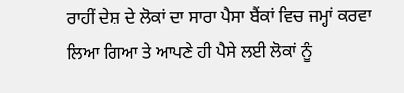ਰਾਹੀਂ ਦੇਸ਼ ਦੇ ਲੋਕਾਂ ਦਾ ਸਾਰਾ ਪੈਸਾ ਬੈਂਕਾਂ ਵਿਚ ਜਮ੍ਹਾਂ ਕਰਵਾ ਲਿਆ ਗਿਆ ਤੇ ਆਪਣੇ ਹੀ ਪੈਸੇ ਲਈ ਲੋਕਾਂ ਨੂੰ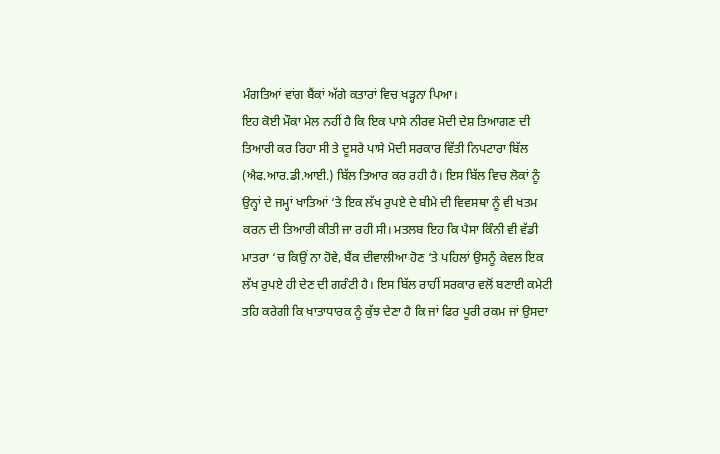ਮੰਗਤਿਆਂ ਵਾਂਗ ਬੈਂਕਾਂ ਅੱਗੇ ਕਤਾਰਾਂ ਵਿਚ ਖੜ੍ਹਨਾ ਪਿਆ।
ਇਹ ਕੋਈ ਮੌਕਾ ਮੇਲ ਨਹੀਂ ਹੈ ਕਿ ਇਕ ਪਾਸੇ ਨੀਰਵ ਮੋਦੀ ਦੇਸ਼ ਤਿਆਗਣ ਦੀ ਤਿਆਰੀ ਕਰ ਰਿਹਾ ਸੀ ਤੇ ਦੂਸਰੇ ਪਾਸੇ ਮੋਦੀ ਸਰਕਾਰ ਵਿੱਤੀ ਨਿਪਟਾਰਾ ਬਿੱਲ (ਐਫ.ਆਰ.ਡੀ.ਆਈ.) ਬਿੱਲ ਤਿਆਰ ਕਰ ਰਹੀ ਹੈ। ਇਸ ਬਿੱਲ ਵਿਚ ਲੋਕਾਂ ਨੂੰ ਉਨ੍ਹਾਂ ਦੇ ਜਮ੍ਹਾਂ ਖਾਤਿਆਂ ‘ਤੇ ਇਕ ਲੱਖ ਰੁਪਏ ਦੇ ਬੀਮੇ ਦੀ ਵਿਵਸਥਾ ਨੂੰ ਵੀ ਖਤਮ ਕਰਨ ਦੀ ਤਿਆਰੀ ਕੀਤੀ ਜਾ ਰਹੀ ਸੀ। ਮਤਲਬ ਇਹ ਕਿ ਪੈਸਾ ਕਿੰਨੀ ਵੀ ਵੱਡੀ ਮਾਤਰਾ ‘ਚ ਕਿਉਂ ਨਾ ਹੋਵੇ, ਬੈਂਕ ਦੀਵਾਲੀਆ ਹੋਣ ‘ਤੇ ਪਹਿਲਾਂ ਉਸਨੂੰ ਕੇਵਲ ਇਕ ਲੱਖ ਰੁਪਏ ਹੀ ਦੇਣ ਦੀ ਗਰੰਟੀ ਹੈ। ਇਸ ਬਿੱਲ ਰਾਹੀਂ ਸਰਕਾਰ ਵਲੋਂ ਬਣਾਈ ਕਮੇਟੀ ਤਹਿ ਕਰੇਗੀ ਕਿ ਖਾਤਾਧਾਰਕ ਨੂੰ ਕੁੱਝ ਦੇਣਾ ਹੈ ਕਿ ਜਾਂ ਫਿਰ ਪੂਰੀ ਰਕਮ ਜਾਂ ਉਸਦਾ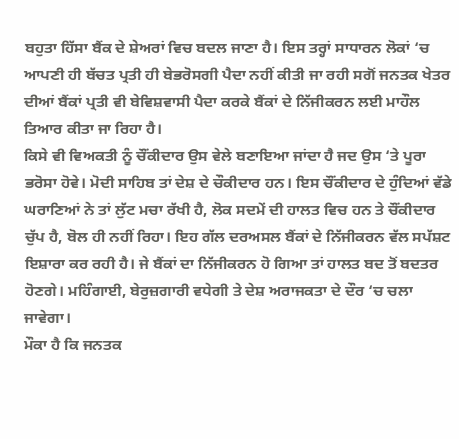ਬਹੁਤਾ ਹਿੱਸਾ ਬੈਂਕ ਦੇ ਸ਼ੇਅਰਾਂ ਵਿਚ ਬਦਲ ਜਾਣਾ ਹੈ। ਇਸ ਤਰ੍ਹਾਂ ਸਾਧਾਰਨ ਲੋਕਾਂ ‘ਚ ਆਪਣੀ ਹੀ ਬੱਚਤ ਪ੍ਰਤੀ ਹੀ ਬੇਭਰੋਸਗੀ ਪੈਦਾ ਨਹੀਂ ਕੀਤੀ ਜਾ ਰਹੀ ਸਗੋਂ ਜਨਤਕ ਖੇਤਰ ਦੀਆਂ ਬੈਂਕਾਂ ਪ੍ਰਤੀ ਵੀ ਬੇਵਿਸ਼ਵਾਸੀ ਪੈਦਾ ਕਰਕੇ ਬੈਂਕਾਂ ਦੇ ਨਿੱਜੀਕਰਨ ਲਈ ਮਾਹੌਲ ਤਿਆਰ ਕੀਤਾ ਜਾ ਰਿਹਾ ਹੈ।
ਕਿਸੇ ਵੀ ਵਿਅਕਤੀ ਨੂੰ ਚੌਂਕੀਦਾਰ ਉਸ ਵੇਲੇ ਬਣਾਇਆ ਜਾਂਦਾ ਹੈ ਜਦ ਉਸ ‘ਤੇ ਪੂਰਾ ਭਰੋਸਾ ਹੋਵੇ। ਮੋਦੀ ਸਾਹਿਬ ਤਾਂ ਦੇਸ਼ ਦੇ ਚੌਕੀਦਾਰ ਹਨ। ਇਸ ਚੌਂਕੀਦਾਰ ਦੇ ਹੁੰਦਿਆਂ ਵੱਡੇ ਘਰਾਣਿਆਂ ਨੇ ਤਾਂ ਲੁੱਟ ਮਚਾ ਰੱਖੀ ਹੈ, ਲੋਕ ਸਦਮੇਂ ਦੀ ਹਾਲਤ ਵਿਚ ਹਨ ਤੇ ਚੌਂਕੀਦਾਰ ਚੁੱਪ ਹੈ, ਬੋਲ ਹੀ ਨਹੀਂ ਰਿਹਾ। ਇਹ ਗੱਲ ਦਰਅਸਲ ਬੈਂਕਾਂ ਦੇ ਨਿੱਜੀਕਰਨ ਵੱਲ ਸਪੱਸ਼ਟ ਇਸ਼ਾਰਾ ਕਰ ਰਹੀ ਹੈ। ਜੇ ਬੈਂਕਾਂ ਦਾ ਨਿੱਜੀਕਰਨ ਹੋ ਗਿਆ ਤਾਂ ਹਾਲਤ ਬਦ ਤੋਂ ਬਦਤਰ ਹੋਣਗੇ। ਮਹਿੰਗਾਈ, ਬੇਰੁਜ਼ਗਾਰੀ ਵਧੇਗੀ ਤੇ ਦੇਸ਼ ਅਰਾਜਕਤਾ ਦੇ ਦੌਰ ‘ਚ ਚਲਾ ਜਾਵੇਗਾ।
ਮੌਕਾ ਹੈ ਕਿ ਜਨਤਕ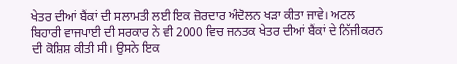ਖੇਤਰ ਦੀਆਂ ਬੈਂਕਾਂ ਦੀ ਸਲਾਮਤੀ ਲਈ ਇਕ ਜ਼ੋਰਦਾਰ ਅੰਦੋਲਨ ਖੜਾ ਕੀਤਾ ਜਾਵੇ। ਅਟਲ ਬਿਹਾਰੀ ਵਾਜਪਾਈ ਦੀ ਸਰਕਾਰ ਨੇ ਵੀ 2000 ਵਿਚ ਜਨਤਕ ਖੇਤਰ ਦੀਆਂ ਬੈਂਕਾਂ ਦੇ ਨਿੱਜੀਕਰਨ ਦੀ ਕੋਸ਼ਿਸ਼ ਕੀਤੀ ਸੀ। ਉਸਨੇ ਇਕ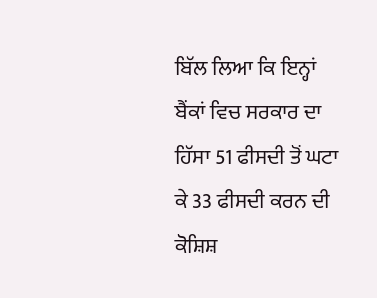ਬਿੱਲ ਲਿਆ ਕਿ ਇਨ੍ਹਾਂ ਬੈਂਕਾਂ ਵਿਚ ਸਰਕਾਰ ਦਾ ਹਿੱਸਾ 51 ਫੀਸਦੀ ਤੋਂ ਘਟਾ ਕੇ 33 ਫੀਸਦੀ ਕਰਨ ਦੀ ਕੋਸ਼ਿਸ਼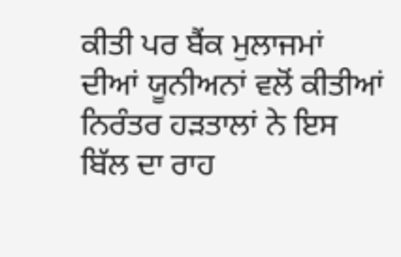ਕੀਤੀ ਪਰ ਬੈਂਕ ਮੁਲਾਜਮਾਂ ਦੀਆਂ ਯੂਨੀਅਨਾਂ ਵਲੋਂ ਕੀਤੀਆਂ ਨਿਰੰਤਰ ਹੜਤਾਲਾਂ ਨੇ ਇਸ ਬਿੱਲ ਦਾ ਰਾਹ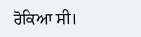ਰੋਕਿਆ ਸੀ।